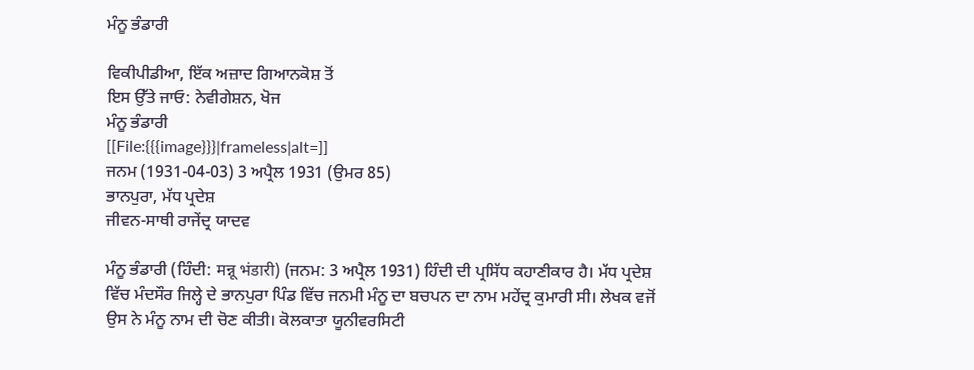ਮੰਨੂ ਭੰਡਾਰੀ

ਵਿਕੀਪੀਡੀਆ, ਇੱਕ ਅਜ਼ਾਦ ਗਿਆਨਕੋਸ਼ ਤੋਂ
ਇਸ ਉੱਤੇ ਜਾਓ: ਨੇਵੀਗੇਸ਼ਨ, ਖੋਜ
ਮੰਨੂ ਭੰਡਾਰੀ
[[File:{{{image}}}|frameless|alt=]]
ਜਨਮ (1931-04-03) 3 ਅਪ੍ਰੈਲ 1931 (ਉਮਰ 85)
ਭਾਨਪੁਰਾ, ਮੱਧ ਪ੍ਰਦੇਸ਼
ਜੀਵਨ-ਸਾਥੀ ਰਾਜੇਂਦ੍ਰ ਯਾਦਵ

ਮੰਨੂ ਭੰਡਾਰੀ (ਹਿੰਦੀ: मन्नू भंडारी) (ਜਨਮ: 3 ਅਪ੍ਰੈਲ 1931) ਹਿੰਦੀ ਦੀ ਪ੍ਰਸਿੱਧ ਕਹਾਣੀਕਾਰ ਹੈ। ਮੱਧ ਪ੍ਰਦੇਸ਼ ਵਿੱਚ ਮੰਦਸੌਰ ਜਿਲ੍ਹੇ ਦੇ ਭਾਨਪੁਰਾ ਪਿੰਡ ਵਿੱਚ ਜਨਮੀ ਮੰਨੂ ਦਾ ਬਚਪਨ ਦਾ ਨਾਮ ਮਹੇਂਦ੍ਰ ਕੁਮਾਰੀ ਸੀ। ਲੇਖਕ ਵਜੋਂ ਉਸ ਨੇ ਮੰਨੂ ਨਾਮ ਦੀ ਚੋਣ ਕੀਤੀ। ਕੋਲਕਾਤਾ ਯੂਨੀਵਰਸਿਟੀ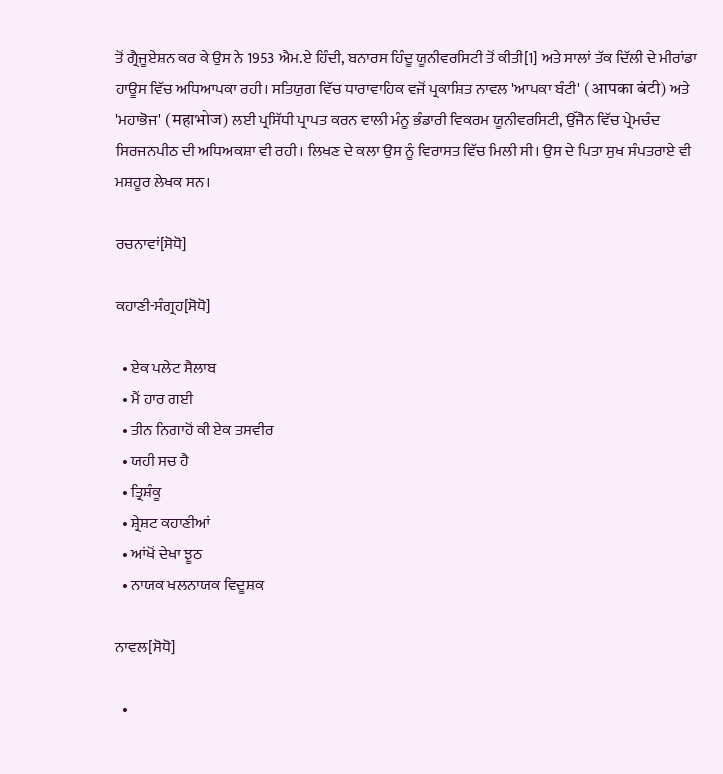ਤੋਂ ਗ੍ਰੈਜੂਏਸ਼ਨ ਕਰ ਕੇ ਉਸ ਨੇ 1953 ਐਮ.ਏ ਹਿੰਦੀ, ਬਨਾਰਸ ਹਿੰਦੂ ਯੂਨੀਵਰਸਿਟੀ ਤੋਂ ਕੀਤੀ[1] ਅਤੇ ਸਾਲਾਂ ਤੱਕ ਦਿੱਲੀ ਦੇ ਮੀਰਾਂਡਾ ਹਾਊਸ ਵਿੱਚ ਅਧਿਆਪਕਾ ਰਹੀ। ਸਤਿਯੁਗ ਵਿੱਚ ਧਾਰਾਵਾਹਿਕ ਵਜੋਂ ਪ੍ਰਕਾਸ਼ਿਤ ਨਾਵਲ 'ਆਪਕਾ ਬੰਟੀ' (आपका बंटी) ਅਤੇ 'ਮਹਾਭੋਜ' (महाभोज) ਲਈ ਪ੍ਰਸਿੱਧੀ ਪ੍ਰਾਪਤ ਕਰਨ ਵਾਲੀ ਮੰਨੂ ਭੰਡਾਰੀ ਵਿਕਰਮ ਯੂਨੀਵਰਸਿਟੀ, ਉੱਜੈਨ ਵਿੱਚ ਪ੍ਰੇਮਚੰਦ ਸਿਰਜਨਪੀਠ ਦੀ ਅਧਿਅਕਸ਼ਾ ਵੀ ਰਹੀ। ਲਿਖਣ ਦੇ ਕਲਾ ਉਸ ਨੂੰ ਵਿਰਾਸਤ ਵਿੱਚ ਮਿਲੀ ਸੀ। ਉਸ ਦੇ ਪਿਤਾ ਸੁਖ ਸੰਪਤਰਾਏ ਵੀ ਮਸ਼ਹੂਰ ਲੇਖਕ ਸਨ।

ਰਚਨਾਵਾਂ[ਸੋਧੋ]

ਕਹਾਣੀ-ਸੰਗ੍ਰਹ[ਸੋਧੋ]

  • ਏਕ ਪਲੇਟ ਸੈਲਾਬ
  • ਮੈਂ ਹਾਰ ਗਈ
  • ਤੀਨ ਨਿਗਾਹੋਂ ਕੀ ਏਕ ਤਸਵੀਰ
  • ਯਹੀ ਸਚ ਹੈ
  • ਤ੍ਰਿਸ਼ੰਕੂ
  • ਸ਼੍ਰੇਸ਼ਟ ਕਹਾਣੀਆਂ
  • ਆਂਖੋਂ ਦੇਖਾ ਝੂਠ
  • ਨਾਯਕ ਖਲਨਾਯਕ ਵਿਦੂਸ਼ਕ

ਨਾਵਲ[ਸੋਧੋ]

  •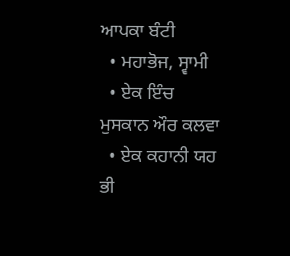ਆਪਕਾ ਬੰਟੀ
  • ਮਹਾਭੋਜ, ਸ੍ਵਾਮੀ
  • ਏਕ ਇੰਚ ਮੁਸਕਾਨ ਔਰ ਕਲਵਾ
  • ਏਕ ਕਹਾਨੀ ਯਹ ਭੀ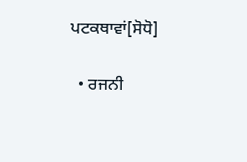ਪਟਕਥਾਵਾਂ[ਸੋਧੋ]

  • ਰਜਨੀ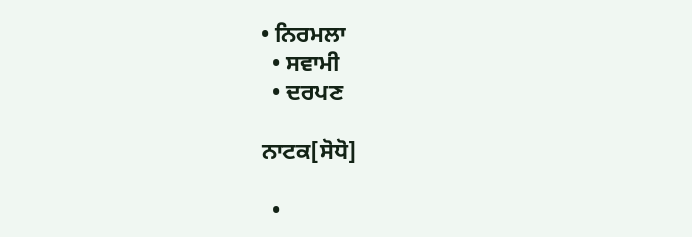• ਨਿਰਮਲਾ
  • ਸਵਾਮੀ
  • ਦਰਪਣ

ਨਾਟਕ[ਸੋਧੋ]

  •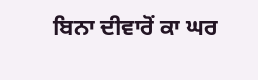ਬਿਨਾ ਦੀਵਾਰੋਂ ਕਾ ਘਰ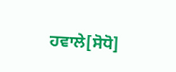ਹਵਾਲੇ[ਸੋਧੋ]